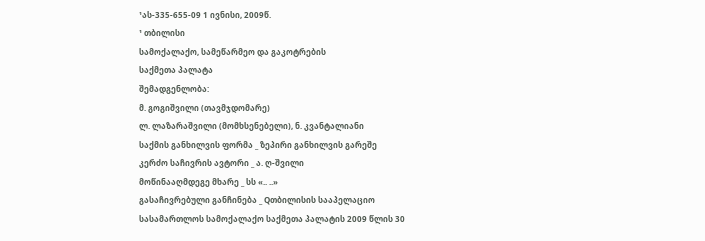¹ას-335-655-09 1 ივნისი, 2009წ.
¹ თბილისი
სამოქალაქო, სამეწარმეო და გაკოტრების
საქმეთა პალატა
შემადგენლობა:
მ. გოგიშვილი (თავმჯდომარე)
ლ. ლაზარაშვილი (მომხსენებელი), ნ. კვანტალიანი
საქმის განხილვის ფორმა _ ზეპირი განხილვის გარეშე
კერძო საჩივრის ავტორი _ ა. ღ-შვილი
მოწინააღმდეგე მხარე _ სს «.. ..»
გასაჩივრებული განჩინება _ Qთბილისის სააპელაციო სასამართლოს სამოქალაქო საქმეთა პალატის 2009 წლის 30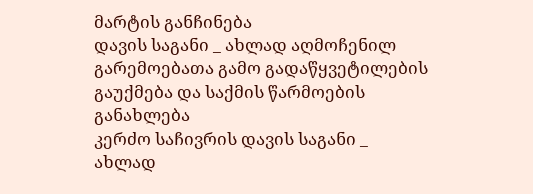მარტის განჩინება
დავის საგანი _ ახლად აღმოჩენილ გარემოებათა გამო გადაწყვეტილების გაუქმება და საქმის წარმოების განახლება
კერძო საჩივრის დავის საგანი _ ახლად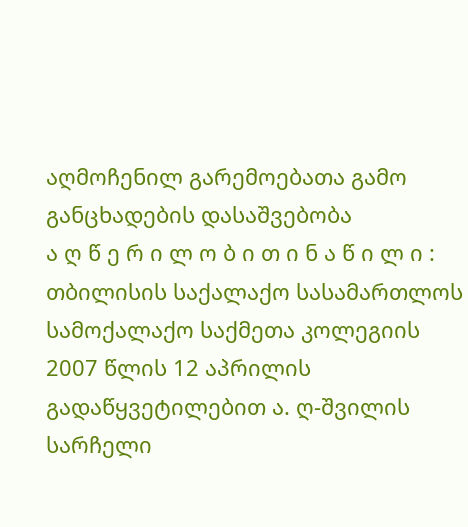აღმოჩენილ გარემოებათა გამო განცხადების დასაშვებობა
ა ღ წ ე რ ი ლ ო ბ ი თ ი ნ ა წ ი ლ ი :
თბილისის საქალაქო სასამართლოს სამოქალაქო საქმეთა კოლეგიის 2007 წლის 12 აპრილის გადაწყვეტილებით ა. ღ-შვილის სარჩელი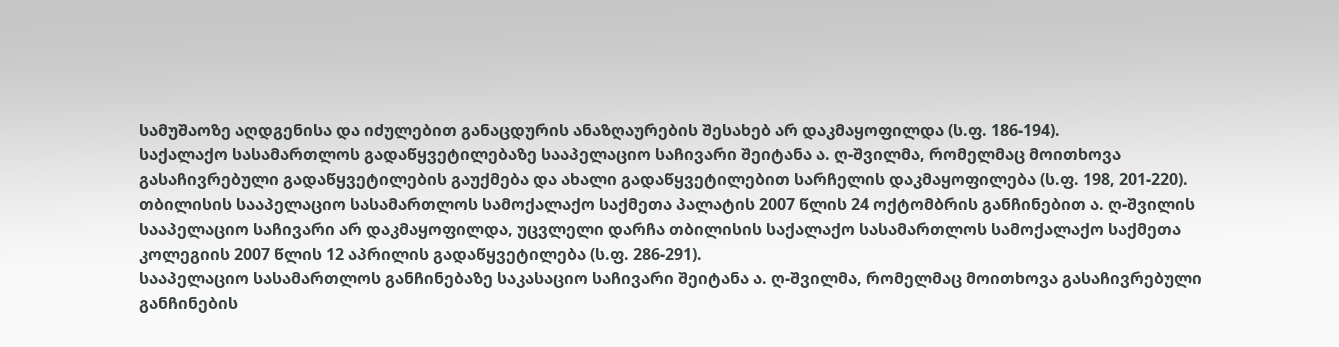სამუშაოზე აღდგენისა და იძულებით განაცდურის ანაზღაურების შესახებ არ დაკმაყოფილდა (ს.ფ. 186-194).
საქალაქო სასამართლოს გადაწყვეტილებაზე სააპელაციო საჩივარი შეიტანა ა. ღ-შვილმა, რომელმაც მოითხოვა გასაჩივრებული გადაწყვეტილების გაუქმება და ახალი გადაწყვეტილებით სარჩელის დაკმაყოფილება (ს.ფ. 198, 201-220).
თბილისის სააპელაციო სასამართლოს სამოქალაქო საქმეთა პალატის 2007 წლის 24 ოქტომბრის განჩინებით ა. ღ-შვილის სააპელაციო საჩივარი არ დაკმაყოფილდა, უცვლელი დარჩა თბილისის საქალაქო სასამართლოს სამოქალაქო საქმეთა კოლეგიის 2007 წლის 12 აპრილის გადაწყვეტილება (ს.ფ. 286-291).
სააპელაციო სასამართლოს განჩინებაზე საკასაციო საჩივარი შეიტანა ა. ღ-შვილმა, რომელმაც მოითხოვა გასაჩივრებული განჩინების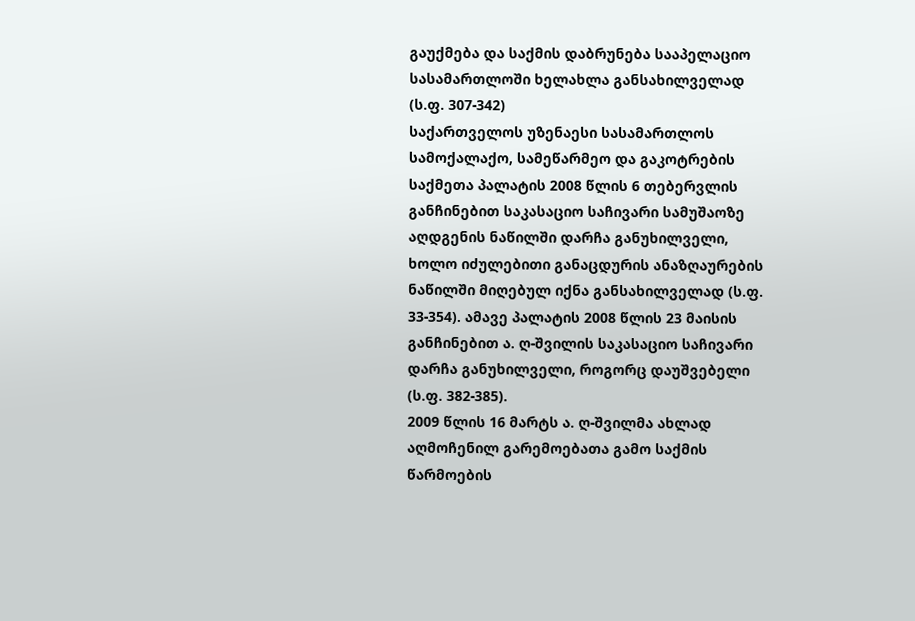გაუქმება და საქმის დაბრუნება სააპელაციო სასამართლოში ხელახლა განსახილველად (ს.ფ. 307-342)
საქართველოს უზენაესი სასამართლოს სამოქალაქო, სამეწარმეო და გაკოტრების საქმეთა პალატის 2008 წლის 6 თებერვლის განჩინებით საკასაციო საჩივარი სამუშაოზე აღდგენის ნაწილში დარჩა განუხილველი, ხოლო იძულებითი განაცდურის ანაზღაურების ნაწილში მიღებულ იქნა განსახილველად (ს.ფ. 33-354). ამავე პალატის 2008 წლის 23 მაისის განჩინებით ა. ღ-შვილის საკასაციო საჩივარი დარჩა განუხილველი, როგორც დაუშვებელი (ს.ფ. 382-385).
2009 წლის 16 მარტს ა. ღ-შვილმა ახლად აღმოჩენილ გარემოებათა გამო საქმის წარმოების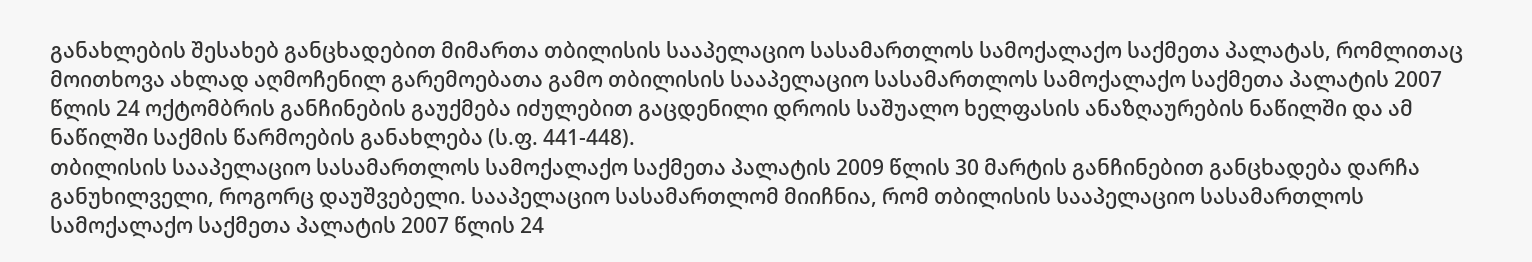განახლების შესახებ განცხადებით მიმართა თბილისის სააპელაციო სასამართლოს სამოქალაქო საქმეთა პალატას, რომლითაც მოითხოვა ახლად აღმოჩენილ გარემოებათა გამო თბილისის სააპელაციო სასამართლოს სამოქალაქო საქმეთა პალატის 2007 წლის 24 ოქტომბრის განჩინების გაუქმება იძულებით გაცდენილი დროის საშუალო ხელფასის ანაზღაურების ნაწილში და ამ ნაწილში საქმის წარმოების განახლება (ს.ფ. 441-448).
თბილისის სააპელაციო სასამართლოს სამოქალაქო საქმეთა პალატის 2009 წლის 30 მარტის განჩინებით განცხადება დარჩა განუხილველი, როგორც დაუშვებელი. სააპელაციო სასამართლომ მიიჩნია, რომ თბილისის სააპელაციო სასამართლოს სამოქალაქო საქმეთა პალატის 2007 წლის 24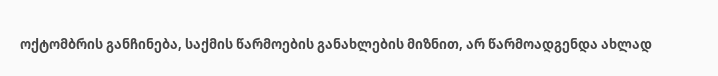ოქტომბრის განჩინება, საქმის წარმოების განახლების მიზნით, არ წარმოადგენდა ახლად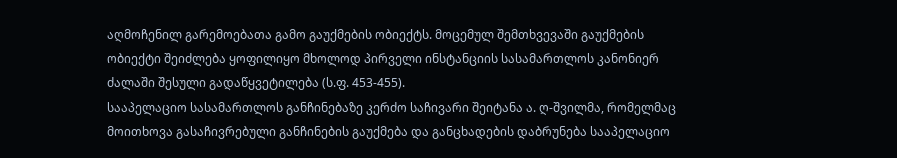აღმოჩენილ გარემოებათა გამო გაუქმების ობიექტს. მოცემულ შემთხვევაში გაუქმების ობიექტი შეიძლება ყოფილიყო მხოლოდ პირველი ინსტანციის სასამართლოს კანონიერ ძალაში შესული გადაწყვეტილება (ს.ფ. 453-455).
სააპელაციო სასამართლოს განჩინებაზე კერძო საჩივარი შეიტანა ა. ღ-შვილმა, რომელმაც მოითხოვა გასაჩივრებული განჩინების გაუქმება და განცხადების დაბრუნება სააპელაციო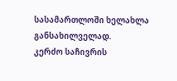სასამართლოში ხელახლა განსახილველად.
კერძო საჩივრის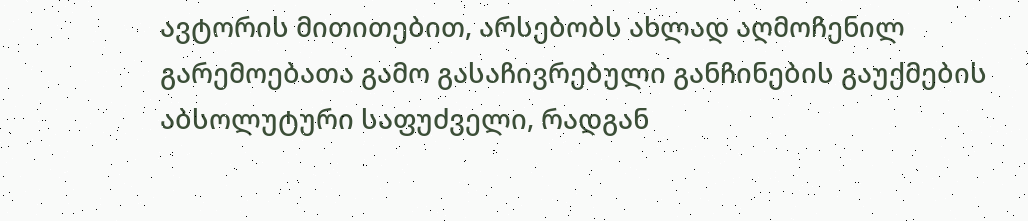ავტორის მითითებით, არსებობს ახლად აღმოჩენილ გარემოებათა გამო გასაჩივრებული განჩინების გაუქმების აბსოლუტური საფუძველი, რადგან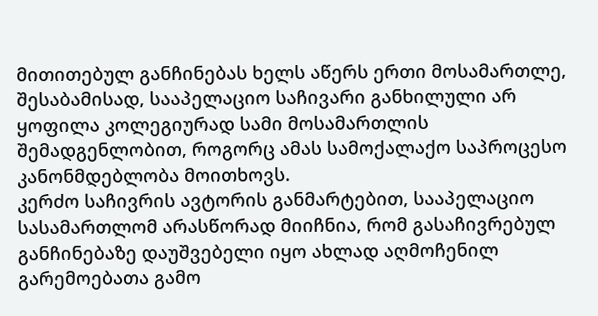მითითებულ განჩინებას ხელს აწერს ერთი მოსამართლე, შესაბამისად, სააპელაციო საჩივარი განხილული არ ყოფილა კოლეგიურად სამი მოსამართლის შემადგენლობით, როგორც ამას სამოქალაქო საპროცესო კანონმდებლობა მოითხოვს.
კერძო საჩივრის ავტორის განმარტებით, სააპელაციო სასამართლომ არასწორად მიიჩნია, რომ გასაჩივრებულ განჩინებაზე დაუშვებელი იყო ახლად აღმოჩენილ გარემოებათა გამო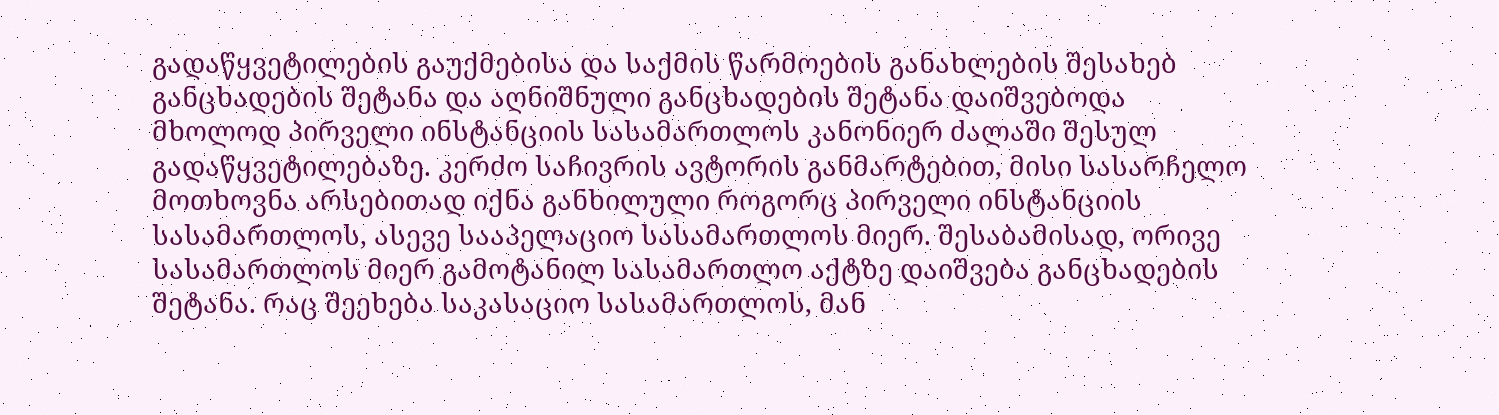გადაწყვეტილების გაუქმებისა და საქმის წარმოების განახლების შესახებ განცხადების შეტანა და აღნიშნული განცხადების შეტანა დაიშვებოდა მხოლოდ პირველი ინსტანციის სასამართლოს კანონიერ ძალაში შესულ გადაწყვეტილებაზე. კერძო საჩივრის ავტორის განმარტებით, მისი სასარჩელო მოთხოვნა არსებითად იქნა განხილული როგორც პირველი ინსტანციის სასამართლოს, ასევე სააპელაციო სასამართლოს მიერ. შესაბამისად, ორივე სასამართლოს მიერ გამოტანილ სასამართლო აქტზე დაიშვება განცხადების შეტანა. რაც შეეხება საკასაციო სასამართლოს, მან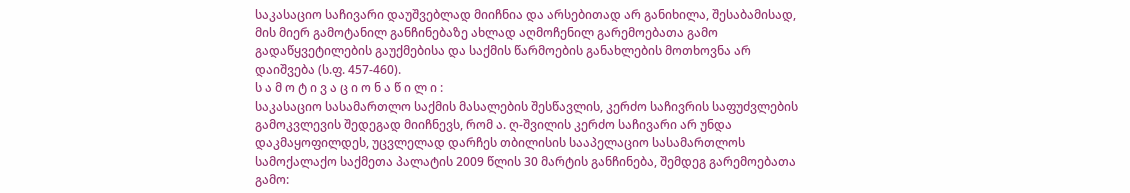საკასაციო საჩივარი დაუშვებლად მიიჩნია და არსებითად არ განიხილა, შესაბამისად, მის მიერ გამოტანილ განჩინებაზე ახლად აღმოჩენილ გარემოებათა გამო გადაწყვეტილების გაუქმებისა და საქმის წარმოების განახლების მოთხოვნა არ დაიშვება (ს.ფ. 457-460).
ს ა მ ო ტ ი ვ ა ც ი ო ნ ა წ ი ლ ი :
საკასაციო სასამართლო საქმის მასალების შესწავლის, კერძო საჩივრის საფუძვლების გამოკვლევის შედეგად მიიჩნევს, რომ ა. ღ-შვილის კერძო საჩივარი არ უნდა დაკმაყოფილდეს, უცვლელად დარჩეს თბილისის სააპელაციო სასამართლოს სამოქალაქო საქმეთა პალატის 2009 წლის 30 მარტის განჩინება, შემდეგ გარემოებათა გამო: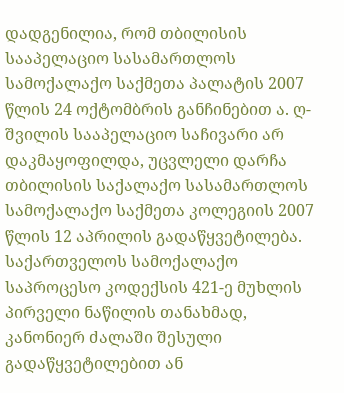დადგენილია, რომ თბილისის სააპელაციო სასამართლოს სამოქალაქო საქმეთა პალატის 2007 წლის 24 ოქტომბრის განჩინებით ა. ღ-შვილის სააპელაციო საჩივარი არ დაკმაყოფილდა, უცვლელი დარჩა თბილისის საქალაქო სასამართლოს სამოქალაქო საქმეთა კოლეგიის 2007 წლის 12 აპრილის გადაწყვეტილება.
საქართველოს სამოქალაქო საპროცესო კოდექსის 421-ე მუხლის პირველი ნაწილის თანახმად, კანონიერ ძალაში შესული გადაწყვეტილებით ან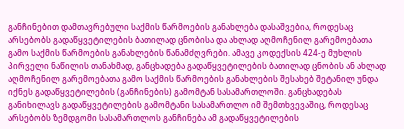განჩინებით დამთავრებული საქმის წარმოების განახლება დასაშვებია, როდესაც არსებობს გადაწყვეტილების ბათილად ცნობისა და ახლად აღმოჩენილ გარემოებათა გამო საქმის წარმოების განახლების წანამძღვრები. ამავე კოდექსის 424-ე მუხლის პირველი ნაწილის თანახმად, განცხადება გადაწყვეტილების ბათილად ცნობის ან ახლად აღმოჩენილ გარემოებათა გამო საქმის წარმოების განახლების შესახებ შეტანილ უნდა იქნეს გადაწყვეტილების (განჩინების) გამომტან სასამართლოში. განცხადებას განიხილავს გადაწყვეტილების გამომტანი სასამართლო იმ შემთხვევაშიც, როდესაც არსებობს ზემდგომი სასამართლოს განჩინება ამ გადაწყვეტილების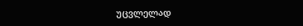უცვლელად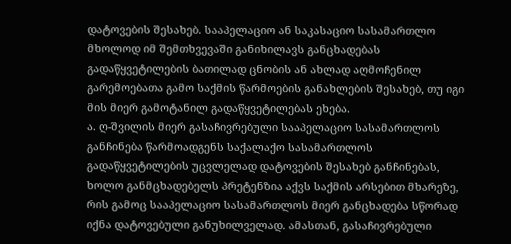დატოვების შესახებ. სააპელაციო ან საკასაციო სასამართლო მხოლოდ იმ შემთხვევაში განიხილავს განცხადებას გადაწყვეტილების ბათილად ცნობის ან ახლად აღმოჩენილ გარემოებათა გამო საქმის წარმოების განახლების შესახებ, თუ იგი მის მიერ გამოტანილ გადაწყვეტილებას ეხება.
ა. ღ-შვილის მიერ გასაჩივრებული სააპელაციო სასამართლოს განჩინება წარმოადგენს საქალაქო სასამართლოს გადაწყვეტილების უცვლელად დატოვების შესახებ განჩინებას, ხოლო განმცხადებელს პრეტენზია აქვს საქმის არსებით მხარეზე, რის გამოც სააპელაციო სასამართლოს მიერ განცხადება სწორად იქნა დატოვებული განუხილველად. ამასთან, გასაჩივრებული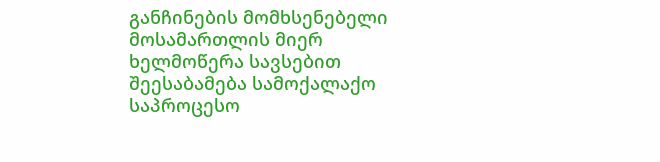განჩინების მომხსენებელი მოსამართლის მიერ ხელმოწერა სავსებით შეესაბამება სამოქალაქო საპროცესო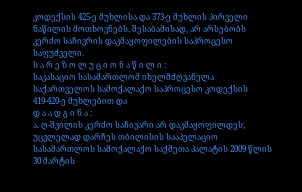კოდექსის 425-ე მუხლისა და 373-ე მუხლის პირველი ნაწილის მოთხოვნებს. შესაბამისად, არ არსებობს კერძო საჩივრის დაკმაყოფილების საპროცესო საფუძველი.
ს ა რ ე ზ ო ლ უ ც ი ო ნ ა წ ი ლ ი :
საკასაციო სასამართლომ იხელმძღვანელა საქართველოს სამოქალაქო საპროცესო კოდექსის 419-420-ე მუხლებით და
დ ა ა დ გ ი ნ ა :
ა. ღ-შვილის კერძო საჩივარი არ დაკმაყოფილდეს;
უცვლელად დარჩეს თბილისის სააპელაციო სასამართლოს სამოქალაქო საქმეთა პალატის 2009 წლის 30 მარტის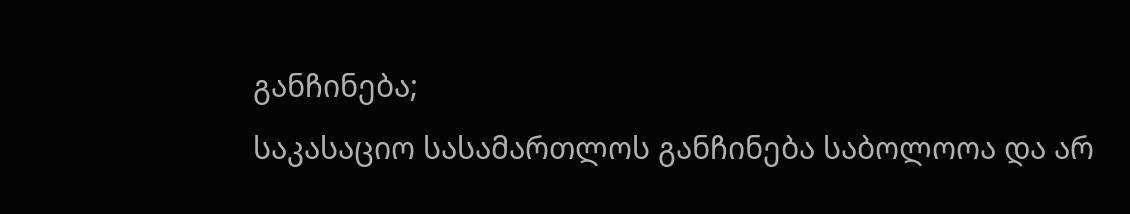განჩინება;
საკასაციო სასამართლოს განჩინება საბოლოოა და არ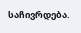საჩივრდება.